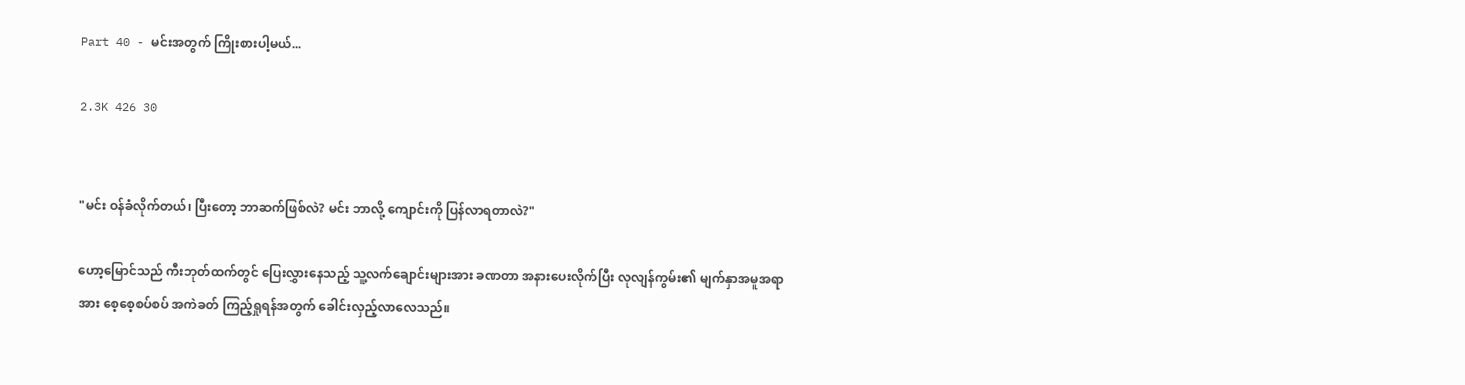Part 40 - မင်းအတွက် ကြိုးစားပါ့မယ်...

2.3K 426 30


"မင်း ဝန်ခံလိုက်တယ်၊ ပြီးတော့ ဘာဆက်ဖြစ်လဲ? မင်း ဘာလို့ ကျောင်းကို ပြန်လာရတာလဲ?"

ဟော့မြောင်သည် ကီးဘုတ်ထက်တွင် ပြေးလွှားနေသည့် သူ့လက်ချောင်းများအား ခဏတာ အနားပေးလိုက်ပြီး လုလျန်ကွမ်း၏ မျက်နှာအမူအရာအား စေ့စေ့စပ်စပ် အကဲခတ် ကြည့်ရှုရန်အတွက် ခေါင်းလှည့်လာလေသည်။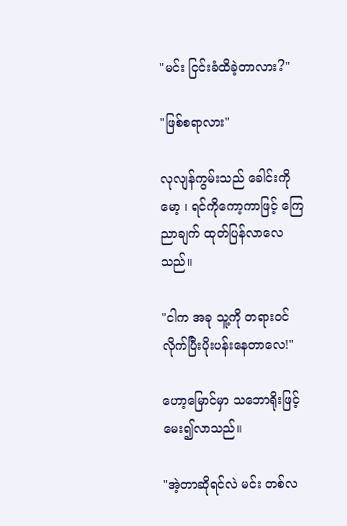"မင်း ငြင်းခံထိခဲ့တာလား?"

"ဖြစ်စရာလား"

လုလျန်ကွမ်းသည် ခေါင်းကို မော့ ၊ ရင်ကိုကော့ကာဖြင့် ကြေညာချက် ထုတ်ပြန်လာလေသည်။

"ငါက အခု သူ့ကို တရားဝင် လိုက်ပြီးပိုးပန်းနေတာလေ!"

ဟော့မြောင်မှာ သဘောရိုးဖြင့် မေး၍လာသည်။

"အဲ့တာဆိုရင်လဲ မင်း တစ်လ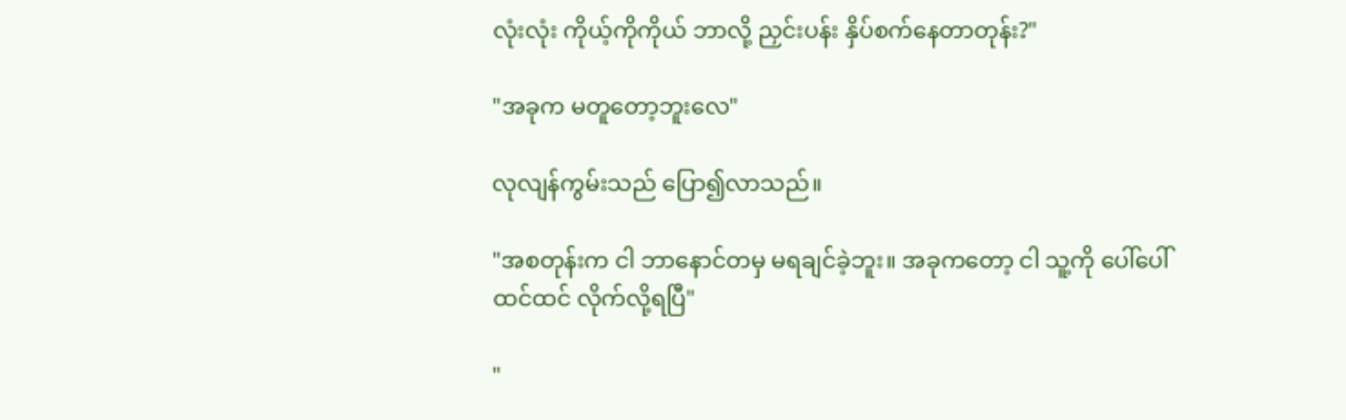လုံးလုံး ကိုယ့်ကိုကိုယ် ဘာလို့ ညှင်းပန်း နှိပ်စက်နေတာတုန်း?"

"အခုက မတူတော့ဘူးလေ"

လုလျန်ကွမ်းသည် ပြော၍လာသည်။

"အစတုန်းက ငါ ဘာနောင်တမှ မရချင်ခဲ့ဘူး။ အခုကတော့ ငါ သူ့ကို ပေါ်ပေါ်ထင်ထင် လိုက်လို့ရပြီ"

"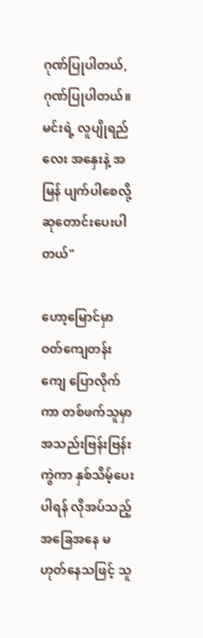ဂုဏ်ပြုပါတယ်, ဂုဏ်ပြုပါတယ်။ မင်းရဲ့ လူပျိုရည်လေး အနှေးနဲ့ အမြန် ပျက်ပါစေလို့ ဆုတောင်းပေးပါတယ်"

ဟော့မြောင်မှာ ဝတ်ကျေတန်းကျေ ပြောလိုက်ကာ တစ်ဖက်သူမှာ အသည်းဗြန်းဗြန်းကွဲကာ နှစ်သိမ့်ပေးပါရန် လိုအပ်သည့် အခြေအနေ မဟုတ်နေသဖြင့် သူ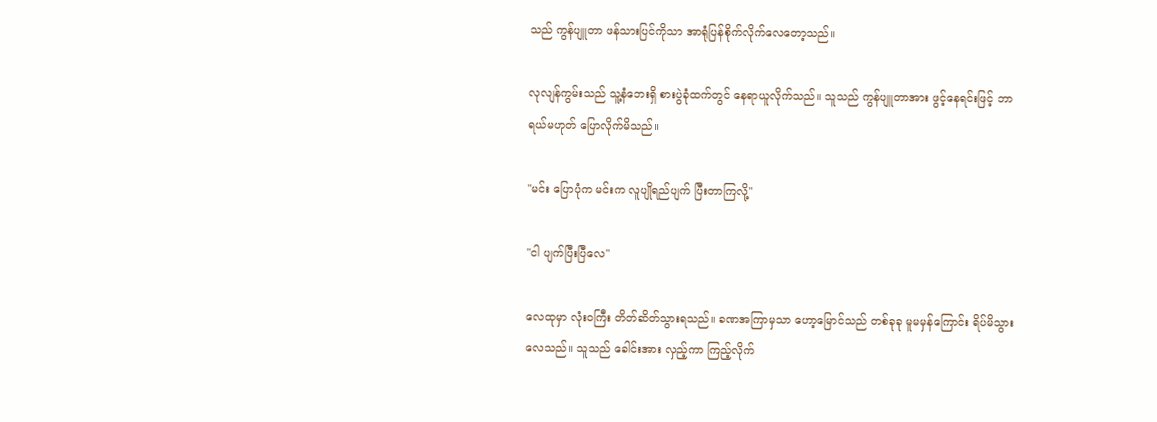သည် ကွန်ပျူတာ ဖန်သားပြင်ကိုသာ အာရုံပြန်စိုက်လိုက်လေတော့သည်။

လုလျန်ကွမ်းသည် သူ့နံဘေးရှိ စားပွဲခုံထက်တွင် နေရာယူလိုက်သည်။ သူသည် ကွန်ပျူတာအား ဖွင့်နေရင်းဖြင့် ဘာရယ်မဟုတ် ပြောလိုက်မိသည်။

"မင်း ပြောပုံက မင်းက လူပျိုရည်ပျက် ပြီးတာကြလို့"

"ငါ ပျက်ပြီးပြီလေ"

လေထုမှာ လုံးဝကြီး တိတ်ဆိတ်သွားရသည်။ ခဏအကြာမှသာ ဟော့မြောင်သည် တစ်ခုခု မူမမှန်ကြောင်း ရိပ်မိသွားလေသည်။ သူသည် ခေါင်းအား လှည့်ကာ ကြည့်လိုက်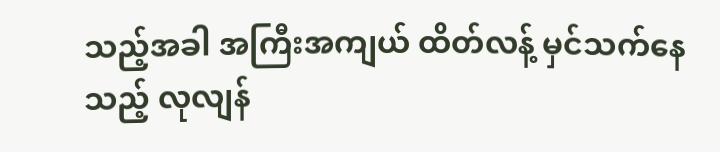သည့်အခါ အကြီးအကျယ် ထိတ်လန့် မှင်သက်နေသည့် လုလျန်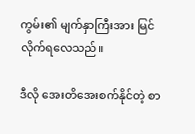ကွမ်း၏ မျက်နှာကြီးအား မြင်လိုက်ရလေသည်။

ဒီလို အေးတိအေးစက်နိုင်တဲ့ စာ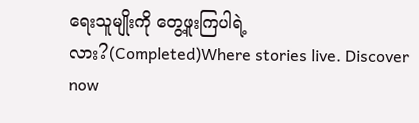ရေးသူမျိုးကို တွေ့ဖူးကြပါရဲ့လား?(Completed)Where stories live. Discover now